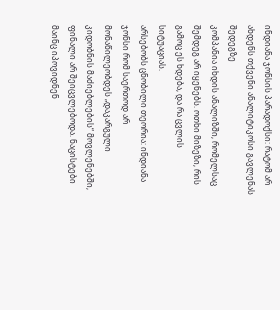ინდიანა ჯონსის პარადოქსი: რატომ არ ახდენს თქვენი ანალიტიკოსი გავლენას შედეგზე
კომპანია იხდის ანალიზში, რომელსაც შემდეგ არ იყენებს. ოთხი მიზეზი, რის გამოც ეს ხდება, და რა ცვლის სიტუაციას.
არსებობს ცნობილი თეორია: ინდიანა ჯონსი რომ საერთოდ არ მონაწილეობდეს „დაკარგული კიდობნის მაძიებლების“ მოვლენებში, ფინალი არ შეიცვლებოდა. ნაცისტები მაინც იპოვიდნენ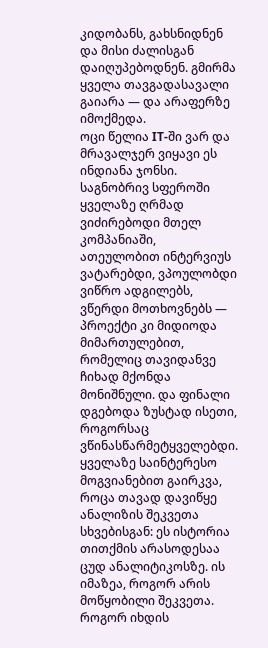კიდობანს, გახსნიდნენ და მისი ძალისგან დაიღუპებოდნენ. გმირმა ყველა თავგადასავალი გაიარა — და არაფერზე იმოქმედა.
ოცი წელია IT-ში ვარ და მრავალჯერ ვიყავი ეს ინდიანა ჯონსი. საგნობრივ სფეროში ყველაზე ღრმად ვიძირებოდი მთელ კომპანიაში, ათეულობით ინტერვიუს ვატარებდი, ვპოულობდი ვიწრო ადგილებს, ვწერდი მოთხოვნებს — პროექტი კი მიდიოდა მიმართულებით, რომელიც თავიდანვე ჩიხად მქონდა მონიშნული. და ფინალი დგებოდა ზუსტად ისეთი, როგორსაც ვწინასწარმეტყველებდი.
ყველაზე საინტერესო მოგვიანებით გაირკვა, როცა თავად დავიწყე ანალიზის შეკვეთა სხვებისგან: ეს ისტორია თითქმის არასოდესაა ცუდ ანალიტიკოსზე. ის იმაზეა, როგორ არის მოწყობილი შეკვეთა.
როგორ იხდის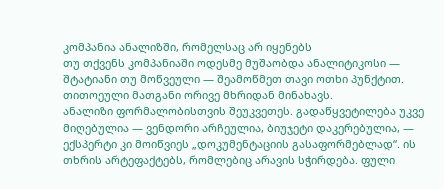კომპანია ანალიზში, რომელსაც არ იყენებს
თუ თქვენს კომპანიაში ოდესმე მუშაობდა ანალიტიკოსი — შტატიანი თუ მოწვეული — შეამოწმეთ თავი ოთხი პუნქტით. თითოეული მათგანი ორივე მხრიდან მინახავს.
ანალიზი ფორმალობისთვის შეუკვეთეს. გადაწყვეტილება უკვე მიღებულია — ვენდორი არჩეულია, ბიუჯეტი დაკერებულია, — ექსპერტი კი მოიწვიეს „დოკუმენტაციის გასაფორმებლად“. ის თხრის არტეფაქტებს, რომლებიც არავის სჭირდება. ფული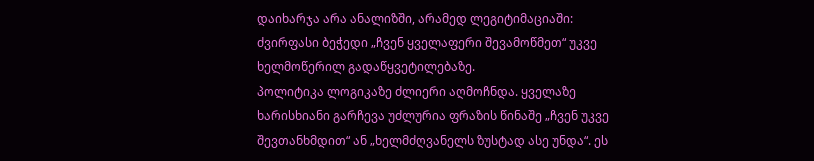დაიხარჯა არა ანალიზში, არამედ ლეგიტიმაციაში: ძვირფასი ბეჭედი „ჩვენ ყველაფერი შევამოწმეთ“ უკვე ხელმოწერილ გადაწყვეტილებაზე.
პოლიტიკა ლოგიკაზე ძლიერი აღმოჩნდა. ყველაზე ხარისხიანი გარჩევა უძლურია ფრაზის წინაშე „ჩვენ უკვე შევთანხმდით“ ან „ხელმძღვანელს ზუსტად ასე უნდა“. ეს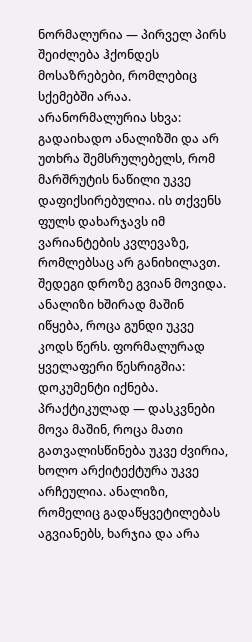ნორმალურია — პირველ პირს შეიძლება ჰქონდეს მოსაზრებები, რომლებიც სქემებში არაა. არანორმალურია სხვა: გადაიხადო ანალიზში და არ უთხრა შემსრულებელს, რომ მარშრუტის ნაწილი უკვე დაფიქსირებულია. ის თქვენს ფულს დახარჯავს იმ ვარიანტების კვლევაზე, რომლებსაც არ განიხილავთ.
შედეგი დროზე გვიან მოვიდა. ანალიზი ხშირად მაშინ იწყება, როცა გუნდი უკვე კოდს წერს. ფორმალურად ყველაფერი წესრიგშია: დოკუმენტი იქნება. პრაქტიკულად — დასკვნები მოვა მაშინ, როცა მათი გათვალისწინება უკვე ძვირია, ხოლო არქიტექტურა უკვე არჩეულია. ანალიზი, რომელიც გადაწყვეტილებას აგვიანებს, ხარჯია და არა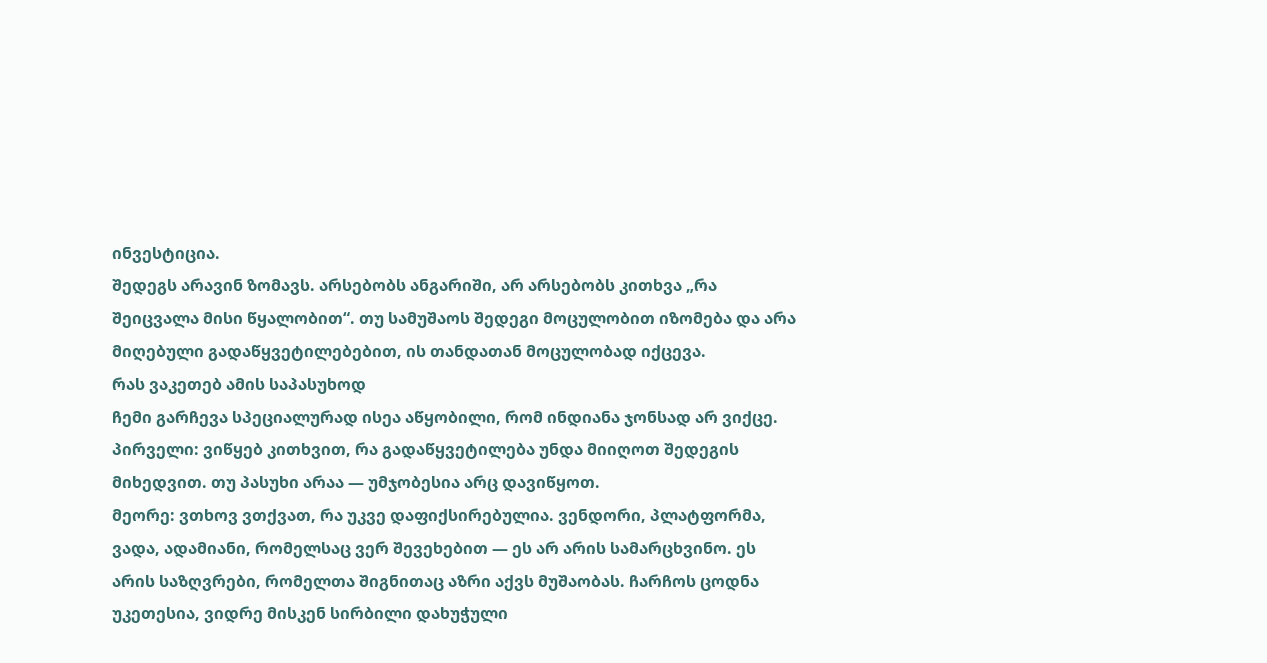ინვესტიცია.
შედეგს არავინ ზომავს. არსებობს ანგარიში, არ არსებობს კითხვა „რა შეიცვალა მისი წყალობით“. თუ სამუშაოს შედეგი მოცულობით იზომება და არა მიღებული გადაწყვეტილებებით, ის თანდათან მოცულობად იქცევა.
რას ვაკეთებ ამის საპასუხოდ
ჩემი გარჩევა სპეციალურად ისეა აწყობილი, რომ ინდიანა ჯონსად არ ვიქცე.
პირველი: ვიწყებ კითხვით, რა გადაწყვეტილება უნდა მიიღოთ შედეგის მიხედვით. თუ პასუხი არაა — უმჯობესია არც დავიწყოთ.
მეორე: ვთხოვ ვთქვათ, რა უკვე დაფიქსირებულია. ვენდორი, პლატფორმა, ვადა, ადამიანი, რომელსაც ვერ შევეხებით — ეს არ არის სამარცხვინო. ეს არის საზღვრები, რომელთა შიგნითაც აზრი აქვს მუშაობას. ჩარჩოს ცოდნა უკეთესია, ვიდრე მისკენ სირბილი დახუჭული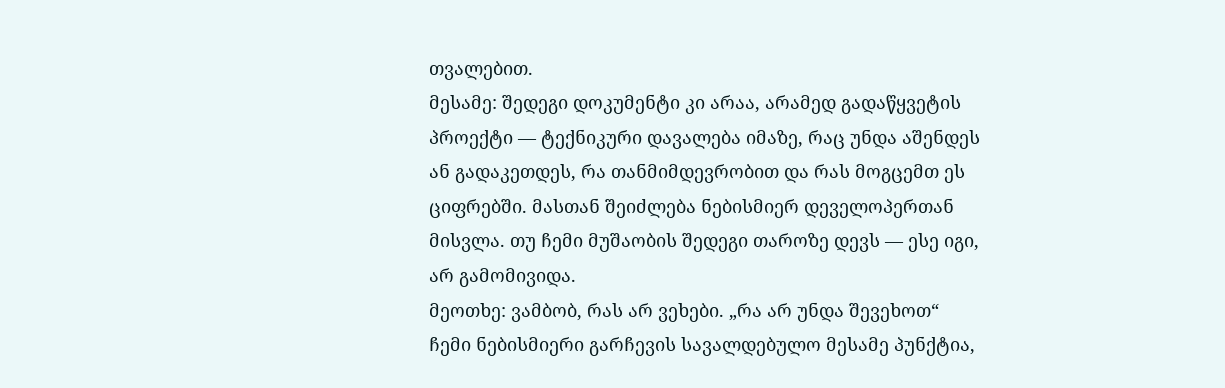თვალებით.
მესამე: შედეგი დოკუმენტი კი არაა, არამედ გადაწყვეტის პროექტი — ტექნიკური დავალება იმაზე, რაც უნდა აშენდეს ან გადაკეთდეს, რა თანმიმდევრობით და რას მოგცემთ ეს ციფრებში. მასთან შეიძლება ნებისმიერ დეველოპერთან მისვლა. თუ ჩემი მუშაობის შედეგი თაროზე დევს — ესე იგი, არ გამომივიდა.
მეოთხე: ვამბობ, რას არ ვეხები. „რა არ უნდა შევეხოთ“ ჩემი ნებისმიერი გარჩევის სავალდებულო მესამე პუნქტია,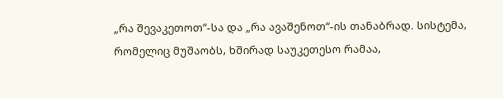„რა შევაკეთოთ“-სა და „რა ავაშენოთ“-ის თანაბრად. სისტემა, რომელიც მუშაობს, ხშირად საუკეთესო რამაა,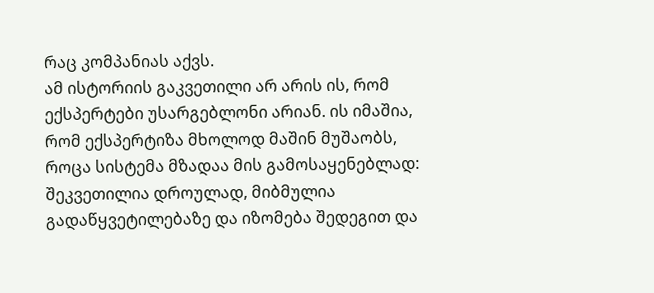რაც კომპანიას აქვს.
ამ ისტორიის გაკვეთილი არ არის ის, რომ ექსპერტები უსარგებლონი არიან. ის იმაშია, რომ ექსპერტიზა მხოლოდ მაშინ მუშაობს, როცა სისტემა მზადაა მის გამოსაყენებლად: შეკვეთილია დროულად, მიბმულია გადაწყვეტილებაზე და იზომება შედეგით და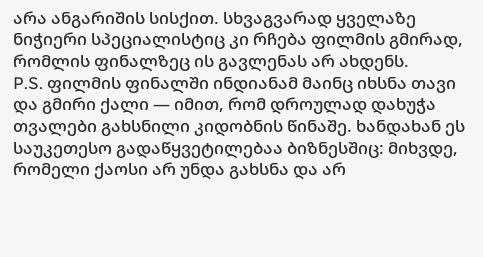არა ანგარიშის სისქით. სხვაგვარად ყველაზე ნიჭიერი სპეციალისტიც კი რჩება ფილმის გმირად, რომლის ფინალზეც ის გავლენას არ ახდენს.
P.S. ფილმის ფინალში ინდიანამ მაინც იხსნა თავი და გმირი ქალი — იმით, რომ დროულად დახუჭა თვალები გახსნილი კიდობნის წინაშე. ხანდახან ეს საუკეთესო გადაწყვეტილებაა ბიზნესშიც: მიხვდე, რომელი ქაოსი არ უნდა გახსნა და არ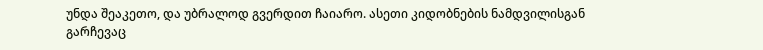უნდა შეაკეთო, და უბრალოდ გვერდით ჩაიარო. ასეთი კიდობნების ნამდვილისგან გარჩევაც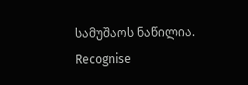სამუშაოს ნაწილია.
Recognise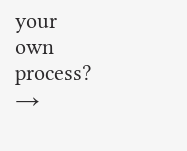your own process? →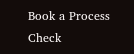Book a Process Check